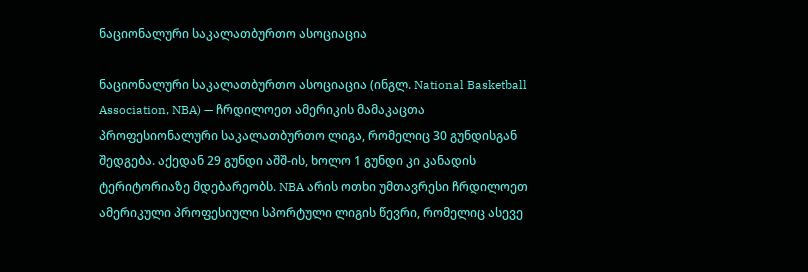ნაციონალური საკალათბურთო ასოციაცია

ნაციონალური საკალათბურთო ასოციაცია (ინგლ. National Basketball Association, NBA) — ჩრდილოეთ ამერიკის მამაკაცთა პროფესიონალური საკალათბურთო ლიგა, რომელიც 30 გუნდისგან შედგება. აქედან 29 გუნდი აშშ-ის, ხოლო 1 გუნდი კი კანადის ტერიტორიაზე მდებარეობს. NBA არის ოთხი უმთავრესი ჩრდილოეთ ამერიკული პროფესიული სპორტული ლიგის წევრი, რომელიც ასევე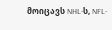მოიცავს NHL-ს, NFL-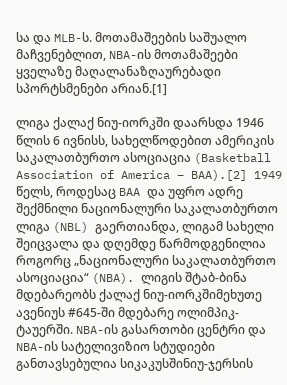სა და MLB-ს. მოთამაშეების საშუალო მაჩვენებლით, NBA-ის მოთამაშეები ყველაზე მაღალანაზღაურებადი სპორტსმენები არიან.[1]

ლიგა ქალაქ ნიუ-იორკში დაარსდა 1946 წლის 6 ივნისს, სახელწოდებით ამერიკის საკალათბურთო ასოციაცია (Basketball Association of America – BAA).[2] 1949 წელს, როდესაც BAA და უფრო ადრე შექმნილი ნაციონალური საკალათბურთო ლიგა (NBL) გაერთიანდა, ლიგამ სახელი შეიცვალა და დღემდე წარმოდგენილია როგორც „ნაციონალური საკალათბურთო ასოციაცია“ (NBA). ლიგის შტაბ-ბინა მდებარეობს ქალაქ ნიუ-იორკშიმეხუთე ავენიუს #645-ში მდებარე ოლიმპიკ-ტაუერში. NBA-ის გასართობი ცენტრი და NBA-ის სატელივიზიო სტუდიები განთავსებულია სიკაკუსშინიუ-ჯერსის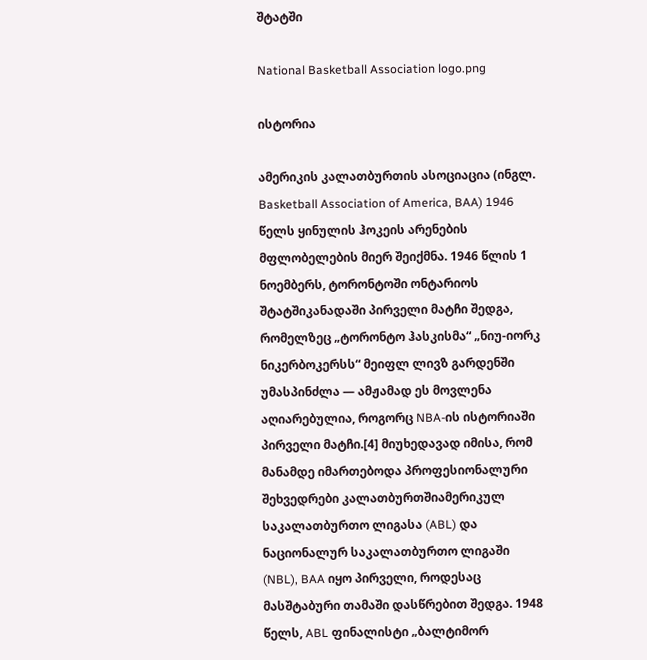შტატში

National Basketball Association logo.png

ისტორია

ამერიკის კალათბურთის ასოციაცია (ინგლ. Basketball Association of America, BAA) 1946 წელს ყინულის ჰოკეის არენების მფლობელების მიერ შეიქმნა. 1946 წლის 1 ნოემბერს, ტორონტოში ონტარიოს შტატშიკანადაში პირველი მატჩი შედგა, რომელზეც „ტორონტო ჰასკისმა“ „ნიუ-იორკ ნიკერბოკერსს“ მეიფლ ლივზ გარდენში უმასპინძლა — ამჟამად ეს მოვლენა აღიარებულია, როგორც NBA-ის ისტორიაში პირველი მატჩი.[4] მიუხედავად იმისა, რომ მანამდე იმართებოდა პროფესიონალური შეხვედრები კალათბურთშიამერიკულ საკალათბურთო ლიგასა (ABL) და ნაციონალურ საკალათბურთო ლიგაში (NBL), BAA იყო პირველი, როდესაც მასშტაბური თამაში დასწრებით შედგა. 1948 წელს, ABL ფინალისტი „ბალტიმორ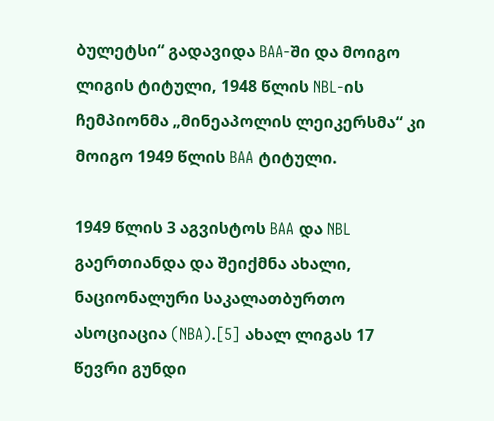ბულეტსი“ გადავიდა BAA-ში და მოიგო ლიგის ტიტული, 1948 წლის NBL-ის ჩემპიონმა „მინეაპოლის ლეიკერსმა“ კი მოიგო 1949 წლის BAA ტიტული.

1949 წლის 3 აგვისტოს BAA და NBL გაერთიანდა და შეიქმნა ახალი, ნაციონალური საკალათბურთო ასოციაცია (NBA).[5] ახალ ლიგას 17 წევრი გუნდი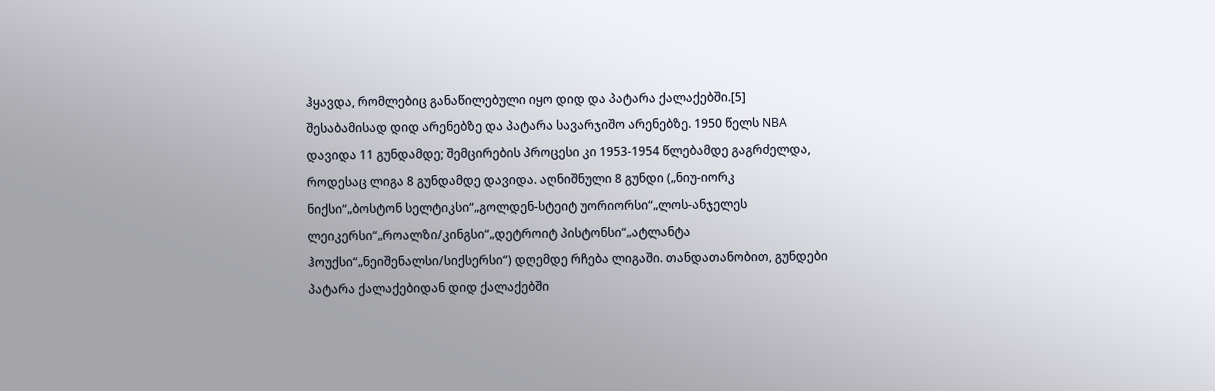ჰყავდა, რომლებიც განაწილებული იყო დიდ და პატარა ქალაქებში.[5] შესაბამისად დიდ არენებზე და პატარა სავარჯიშო არენებზე. 1950 წელს NBA დავიდა 11 გუნდამდე; შემცირების პროცესი კი 1953-1954 წლებამდე გაგრძელდა, როდესაც ლიგა 8 გუნდამდე დავიდა. აღნიშნული 8 გუნდი („ნიუ-იორკ ნიქსი“„ბოსტონ სელტიკსი“„გოლდენ-სტეიტ უორიორსი“„ლოს-ანჯელეს ლეიკერსი“„როალზი/კინგსი“„დეტროიტ პისტონსი“„ატლანტა ჰოუქსი“„ნეიშენალსი/სიქსერსი“) დღემდე რჩება ლიგაში. თანდათანობით, გუნდები პატარა ქალაქებიდან დიდ ქალაქებში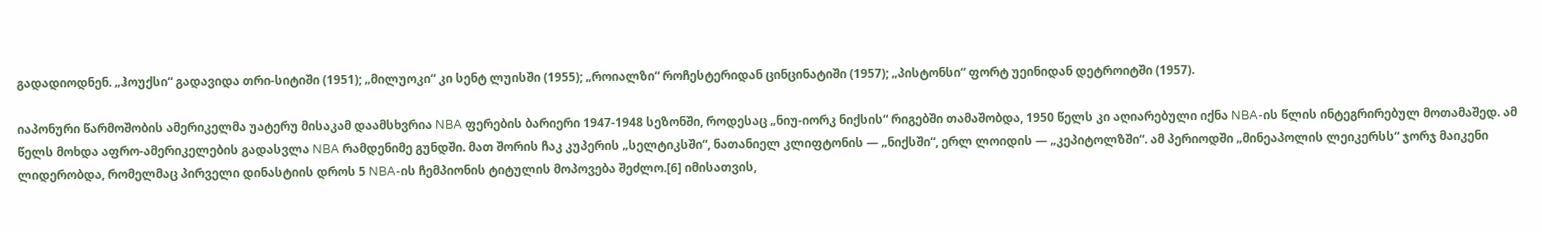გადადიოდნენ. „ჰოუქსი“ გადავიდა თრი-სიტიში (1951); „მილუოკი“ კი სენტ ლუისში (1955); „როიალზი“ როჩესტერიდან ცინცინატიში (1957); „პისტონსი“ ფორტ უეინიდან დეტროიტში (1957).

იაპონური წარმოშობის ამერიკელმა უატერუ მისაკამ დაამსხვრია NBA ფერების ბარიერი 1947-1948 სეზონში, როდესაც „ნიუ-იორკ ნიქსის“ რიგებში თამაშობდა, 1950 წელს კი აღიარებული იქნა NBA-ის წლის ინტეგრირებულ მოთამაშედ. ამ წელს მოხდა აფრო-ამერიკელების გადასვლა NBA რამდენიმე გუნდში. მათ შორის ჩაკ კუპერის „სელტიკსში“, ნათანიელ კლიფტონის — „ნიქსში“, ერლ ლოიდის — „კეპიტოლზში“. ამ პერიოდში „მინეაპოლის ლეიკერსს“ ჯორჯ მაიკენი ლიდერობდა, რომელმაც პირველი დინასტიის დროს 5 NBA-ის ჩემპიონის ტიტულის მოპოვება შეძლო.[6] იმისათვის,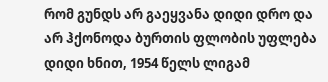რომ გუნდს არ გაეყვანა დიდი დრო და არ ჰქონოდა ბურთის ფლობის უფლება დიდი ხნით, 1954 წელს ლიგამ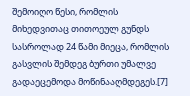შემოიღო წესი, რომლის მიხედვითაც თითოეულ გუნდს სასროლად 24 წამი მიეცა, რომლის გასვლის შემდეგ ბურთი უმალვე გადაეცემოდა მოწინააღმდეგეს.[7]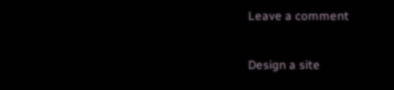Leave a comment

Design a site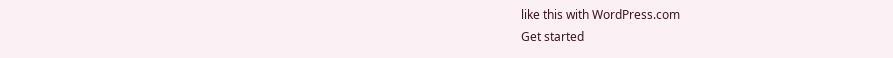like this with WordPress.com
Get started